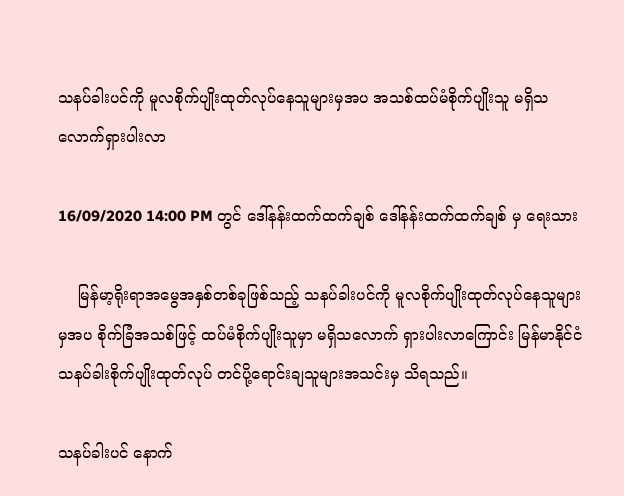သနပ်ခါးပင်ကို မူလစိုက်ပျိုးထုတ်လုပ်နေသူများမှအပ အသစ်ထပ်မံစိုက်ပျိုးသူ မရှိသလောက်ရှားပါးလာ

16/09/2020 14:00 PM တွင် ဒေါ်နန်းထက်ထက်ချစ် ဒေါ်နန်းထက်ထက်ချစ် မှ ရေးသား

    မြန်မာ့ရိုးရာအမွေအနှစ်တစ်ခုဖြစ်သည့် သနပ်ခါးပင်ကို မူလစိုက်ပျိုးထုတ်လုပ်နေသူများမှအပ စိုက်ခြံအသစ်ဖြင့် ထပ်မံစိုက်ပျိုးသူမှာ မရှိသလောက် ရှားပါးလာကြောင်း မြန်မာနိုင်ငံ သနပ်ခါးစိုက်ပျိုးထုတ်လုပ် တင်ပို့ရောင်းချသူများအသင်းမှ သိရသည်။

သနပ်ခါးပင် နောက်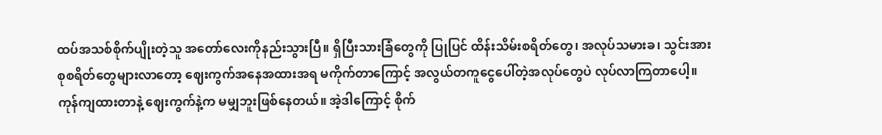ထပ်အသစ်စိုက်ပျိုးတဲ့သူ အတော်လေးကိုနည်းသွားပြီ။ ရှိပြီးသားခြံတွေကို ပြုပြင် ထိန်းသိမ်းစရိတ်တွေ၊ အလုပ်သမားခ၊ သွင်းအားစုစရိတ်တွေများလာတော့ ဈေးကွက်အနေအထားအရ မကိုက်တာကြောင့် အလွယ်တကူငွေပေါ်တဲ့အလုပ်တွေပဲ လုပ်လာကြတာပေါ့။ ကုန်ကျထားတာနဲ့ ဈေးကွက်နဲ့က မမျှဘူးဖြစ်နေတယ်။ အဲ့ဒါကြောင့် စိုက်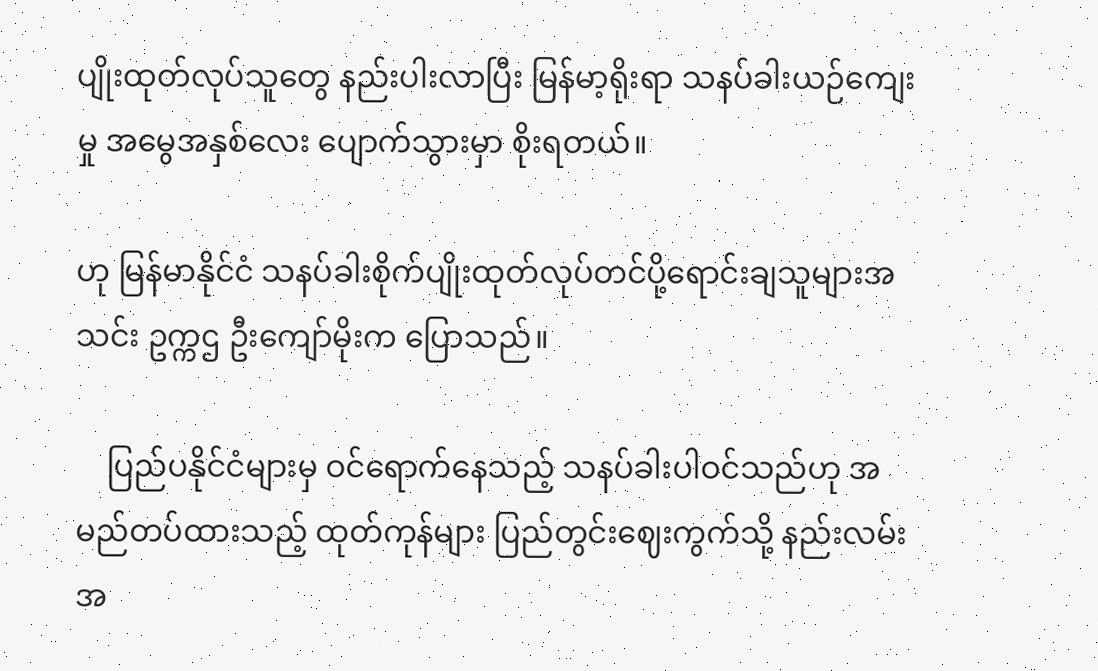ပျိုးထုတ်လုပ်သူတွေ နည်းပါးလာပြီး မြန်မာ့ရိုးရာ သနပ်ခါးယဉ်ကျေးမှု အမွေအနှစ်လေး ပျောက်သွားမှာ စိုးရတယ်။

ဟု မြန်မာနိုင်ငံ သနပ်ခါးစိုက်ပျိုးထုတ်လုပ်တင်ပို့ရောင်းချသူများအသင်း ဥက္ကဌ ဦးကျော်မိုးက ပြောသည်။

    ပြည်ပနိုင်ငံများမှ ဝင်ရောက်နေသည့် သနပ်ခါးပါဝင်သည်ဟု အမည်တပ်ထားသည့် ထုတ်ကုန်များ ပြည်တွင်းဈေးကွက်သို့ နည်းလမ်းအ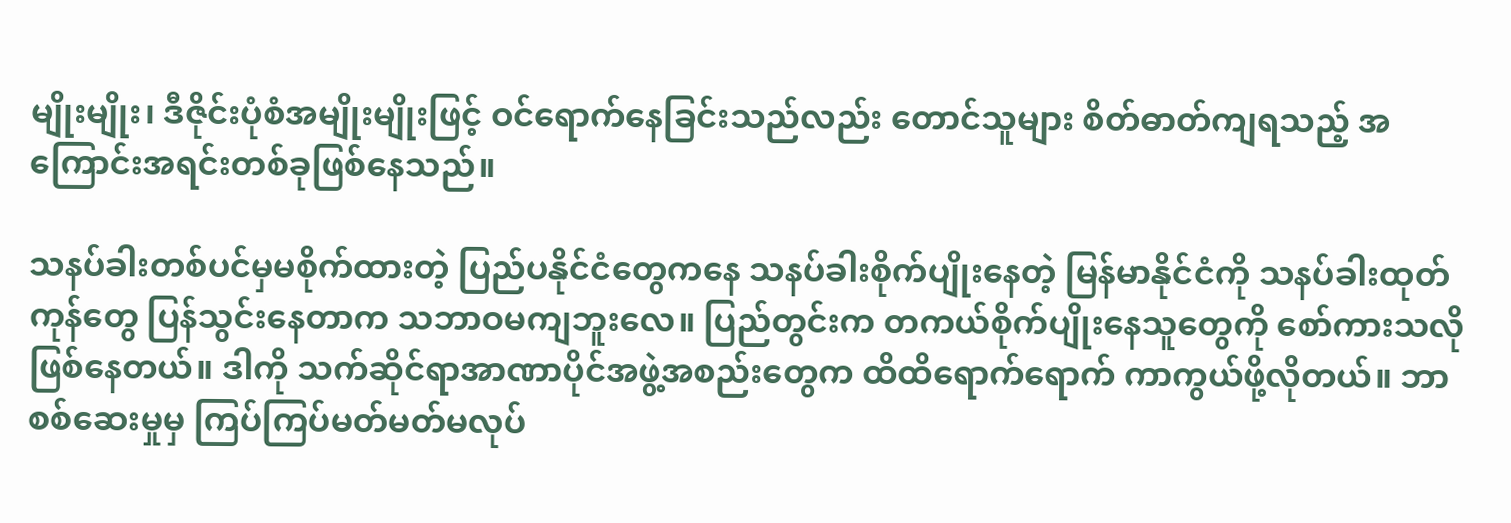မျိုးမျိုး၊ ဒီဇိုင်းပုံစံအမျိုးမျိုးဖြင့် ဝင်ရောက်နေခြင်းသည်လည်း တောင်သူများ စိတ်ဓာတ်ကျရသည့် အကြောင်းအရင်းတစ်ခုဖြစ်နေသည်။

သနပ်ခါးတစ်ပင်မှမစိုက်ထားတဲ့ ပြည်ပနိုင်ငံတွေကနေ သနပ်ခါးစိုက်ပျိုးနေတဲ့ မြန်မာနိုင်ငံကို သနပ်ခါးထုတ်ကုန်တွေ ပြန်သွင်းနေတာက သဘာဝမကျဘူးလေ။ ပြည်တွင်းက တကယ်စိုက်ပျိုးနေသူတွေကို စော်ကားသလို ဖြစ်နေတယ်။ ဒါကို သက်ဆိုင်ရာအာဏာပိုင်အဖွဲ့အစည်းတွေက ထိထိရောက်ရောက် ကာကွယ်ဖို့လိုတယ်။ ဘာစစ်ဆေးမှုမှ ကြပ်ကြပ်မတ်မတ်မလုပ်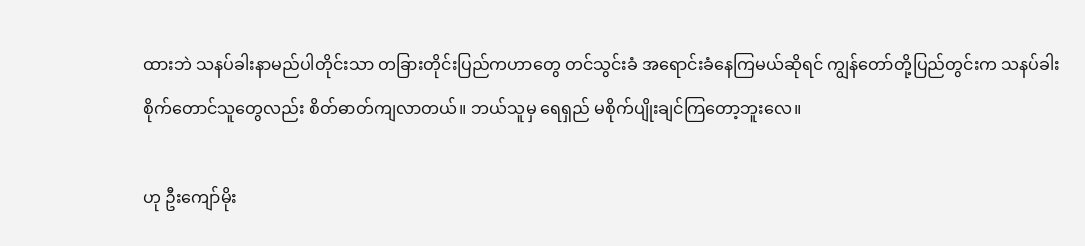ထားဘဲ သနပ်ခါးနာမည်ပါတိုင်းသာ တခြားတိုင်းပြည်ကဟာတွေ တင်သွင်းခံ အရောင်းခံနေကြမယ်ဆိုရင် ကျွန်တော်တို့ပြည်တွင်းက သနပ်ခါးစိုက်တောင်သူတွေလည်း စိတ်ဓာတ်ကျလာတယ်။ ဘယ်သူမှ ရေရှည် မစိုက်ပျိုးချင်ကြတော့ဘူးလေ။

ဟု ဦးကျော်မိုး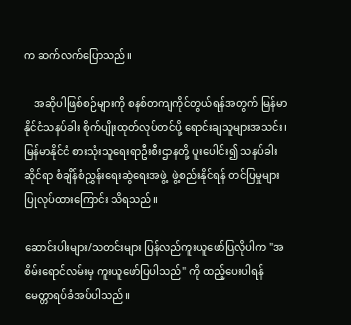က ဆက်လက်ပြောသည်။

    အဆိုပါဖြစ်စဉ်များကို စနစ်တကျကိုင်တွယ်ရန်အတွက် မြန်မာနိုင်ငံသနပ်ခါး စိုက်ပျိုးထုတ်လုပ်တင်ပို့ ရောင်းချသူများအသင်း၊ မြန်မာနိုင်ငံ စားသုံးသူရေးရာဦးစီးဌာနတို့ ပူးပေါင်း၍ သနပ်ခါးဆိုင်ရာ စံချိန်စံညွှန်းရေးဆွဲရေးအဖွဲ့  ဖွဲ့စည်းနိုင်ရန် တင်ပြမှုများပြုလုပ်ထားကြောင်း သိရသည်။

ဆောင်းပါးများ/သတင်းများ ပြန်လည်ကူးယူဖော်ပြလိုပါက "အစိမ်းရောင်လမ်းမှ ကူးယူဖော်ပြပါသည်" ကို ထည့်ပေးပါရန် မေတ္တာရပ်ခံအပ်ပါသည်။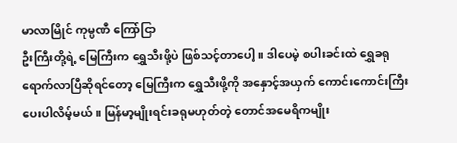မာလာမြိုင် ကုမ္ပဏီ ကြော်ငြာ
ဦးကြီးတို့ရဲ့ မြေကြီးက ရွှေသီးဖို့ပဲ ဖြစ်သင့်တာပေါ့။ ဒါပေမဲ့ စပါးခင်းထဲ ရွှေခရုရောက်လာပြီဆိုရင်တော့ မြေကြီးက ရွှေသီးဖို့ကို အနှောင့်အယှက် ကောင်းကောင်းကြီးပေးပါလိမ့်မယ်။ မြန်မာ့မျိုးရင်းခရုမဟုတ်တဲ့ တောင်အမေရိကမျိုး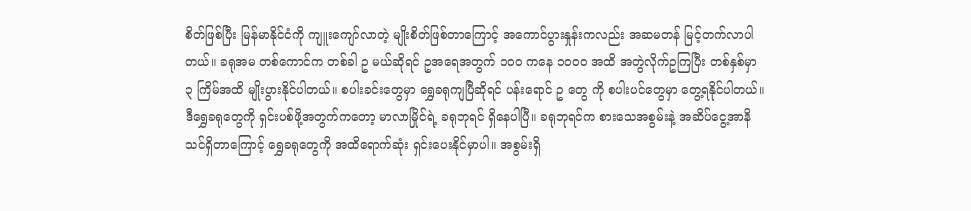စိတ်ဖြစ်ပြီး မြန်မာနိုင်ငံကို ကျူးကျော်လာတဲ့ မျိုးစိတ်ဖြစ်တာကြောင့် အကောင်ပွားနှုန်းကလည်း အဆမတန် မြင့်တက်လာပါတယ်။ ခရုအမ တစ်ကောင်က တစ်ခါ ဥ မယ်ဆိုရင် ဥအရေအတွက် ၁၀၀ ကနေ ၁၀၀၀ အထိ အတွဲလိုက်ဥကြပြီး တစ်နှစ်မှာ ၃ ကြိမ်အထိ မျိုးပွားနိုင်ပါတယ်။ စပါးခင်းတွေမှာ ရွှေခရုကျပြီဆိုရင် ပန်းရောင် ဥ တွေ ကို စပါးပင်တွေမှာ တွေ့ရနိုင်ပါတယ်။ ဒီရွှေခရုတွေကို ရှင်းပစ်ဖို့အတွက်ကတော့ မာလာမြိုင်ရဲ့ ခရုဘုရင် ရှိနေပါပြီ။ ခရုဘုရင်က စားသေအစွမ်းနဲ့ အဆိပ်ငွေ့အာနိသင်ရှိတာကြောင့် ရွှေခရုတွေကို အထိရောက်ဆုံး ရှင်းပေးနိုင်မှာပါ။ အစွမ်းရှိ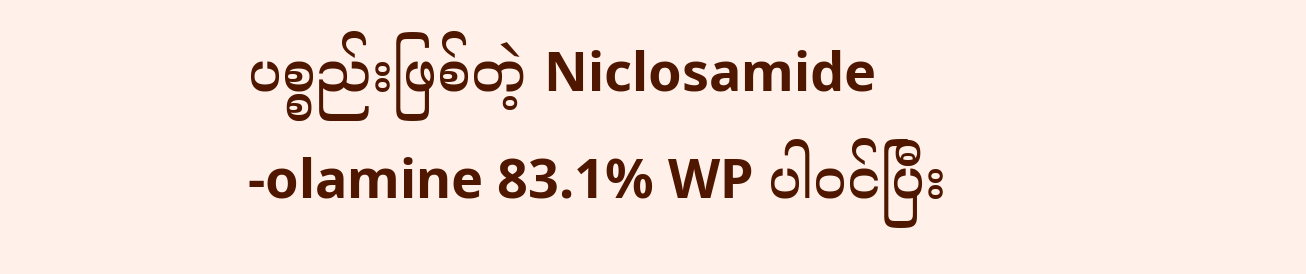ပစ္စည်းဖြစ်တဲ့ Niclosamide -olamine 83.1% WP ပါဝင်ပြီး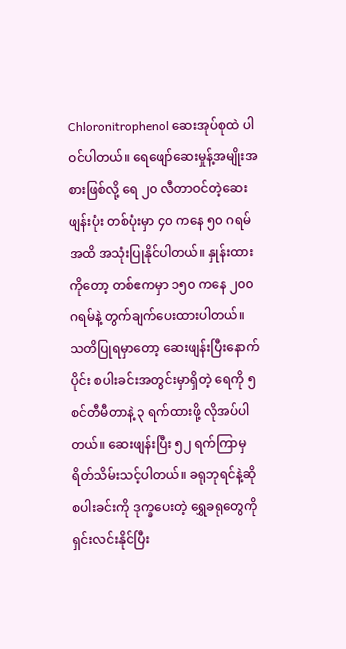Chloronitrophenol ဆေးအုပ်စုထဲ ပါဝင်ပါတယ်။ ရေဖျော်ဆေးမှုန့်အမျိုးအစားဖြစ်လို့ ရေ ၂၀ လီတာဝင်တဲ့ဆေးဖျန်းပုံး တစ်ပုံးမှာ ၄၀ ကနေ ၅၀ ဂရမ်အထိ အသုံးပြုနိုင်ပါတယ်။ နှုန်းထားကိုတော့ တစ်ဧကမှာ ၁၅၀ ကနေ ၂၀၀ ဂရမ်နဲ့ တွက်ချက်ပေးထားပါတယ်။ သတိပြုရမှာတော့ ဆေးဖျန်းပြီးနောက်ပိုင်း စပါးခင်းအတွင်းမှာရှိတဲ့ ရေကို ၅ စင်တီမီတာနဲ့ ၃ ရက်ထားဖို့ လိုအပ်ပါတယ်။ ဆေးဖျန်းပြီး ၅၂ ရက်ကြာမှ ရိတ်သိမ်းသင့်ပါတယ်။ ခရုဘုရင်နဲ့ဆို စပါးခင်းကို ဒုက္ခပေးတဲ့ ရွှေခရုတွေကို ရှင်းလင်းနိုင်ပြီး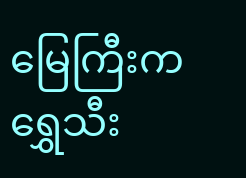မြေကြီးက ရွှေသီး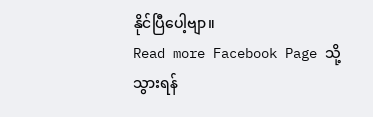နိုင်ပြီပေါ့ဗျာ။
Read more Facebook Page သို့သွားရန်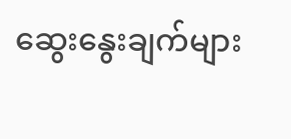ဆွေးနွေးချက်များ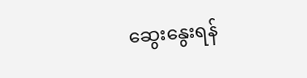ဆွေးနွေးရန်